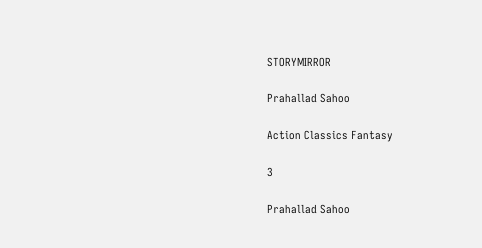STORYMIRROR

Prahallad Sahoo

Action Classics Fantasy

3

Prahallad Sahoo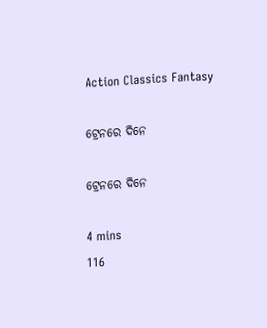Action Classics Fantasy

ଟ୍ରେନରେ ଦିନେ

ଟ୍ରେନରେ ଦିନେ

4 mins
116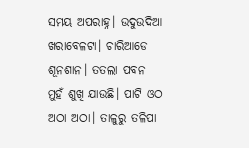ସମୟ ଅପରାହ୍ନ। ଉଦୁଉଦିଆ ଖରାବେଳଟା। ଚାରିଆଡେ ଶୂନଶାନ। ତତଲା ପବନ ମୁହଁ ଶୁଖି ଯାଉଛି। ପାଟି ଓଠ ଅଠା ଅଠା। ତାଳୁରୁ ତଳିପା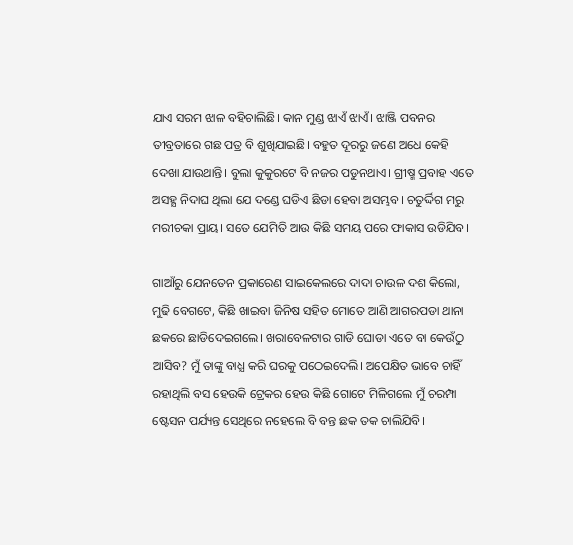ଯାଏ ସରମ ଝାଳ ବହିଚାଲିଛି। କାନ ମୁଣ୍ଡ ଝାଏଁ ଝାଏଁ। ଝାଞ୍ଜି ପବନର ତୀବ୍ରତାରେ ଗଛ ପତ୍ର ବି ଶୁଖିଯାଇଛି। ବହୁତ ଦୂରରୁ ଜଣେ ଅଧେ କେହି ଦେଖା ଯାଉଥାନ୍ତି। ବୁଲା କୁକୁରଟେ ବି ନଜର ପଡୁନଥାଏ। ଗ୍ରୀଷ୍ମ ପ୍ରବାହ ଏତେ ଅସହ୍ଯ ନିଦାଘ ଥିଲା ଯେ ଦଣ୍ଡେ ଘଡିଏ ଛିଡା ହେବା ଅସମ୍ଭବ। ଚତୁର୍ଦ୍ଦିଗ ମରୁ ମରୀଚକା ପ୍ରାୟ। ସତେ ଯେମିତି ଆଉ କିଛି ସମୟ ପରେ ଫାକାସ ଉଡିଯିବ।

ଗାଆଁରୁ ଯେନତେନ ପ୍ରକାରେଣ ସାଇକେଲରେ ଦାଦା ଚାଉଳ ଦଶ କିଲୋ, ମୁଢି ବେଗଟେ, କିଛି ଖାଇବା ଜିନିଷ ସହିତ ମୋତେ ଆଣି ଆଗରପଡା ଥାନା ଛକରେ ଛାଡିଦେଇଗଲେ। ଖରାବେଳଟାର ଗାଡି ଘୋଡା ଏତେ ବା କେଉଁଠୁ ଆସିବ? ମୁଁ ତାଙ୍କୁ ବାଧ୍ଯ କରି ଘରକୁ ପଠେଇଦେଲି। ଅପେକ୍ଷିତ ଭାବେ ଚାହିଁ ରହାଥିଲି ବସ ହେଉକି ଟ୍ରେକର ହେଉ କିଛି ଗୋଟେ ମିଳିଗଲେ ମୁଁ ଚରମ୍ପା ଷ୍ଟେସନ ପର୍ଯ୍ୟନ୍ତ ସେଥିରେ ନହେଲେ ବି ବନ୍ତ ଛକ ତକ ଚାଲିଯିବି।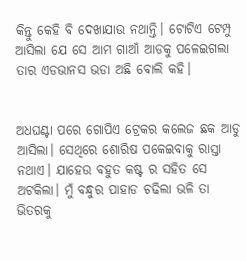କିନ୍ତୁ କେହି ବି ଦେଖାଯାଉ ନଥାନ୍ତି। ଟୋଟିଏ ଟେମ୍ପୁ ଆସିଲା ଯେ ସେ ଆମ ଗାଆଁ ଆଡକୁ ପଳେଇଗଲା ତାର ଏଡଭାନସ ଭଡା ଅଛି ବୋଲି କହି।


ଅଧଘଣ୍ଟା ପରେ ଗୋପିଏ ଟ୍ରେକର କଲେଜ ଛକ ଆଡୁ ଆସିଲା। ସେଥିରେ ଶୋରିଷ ପକେଇବାକୁ ରାସ୍ତା ନଥାଏ। ଯାହେଉ ବହୁତ କଷ୍ଟ ର ସହିତ ସେ ଅଟକିଲା। ମୁଁ ବନ୍ଧୁର ପାହାଡ ଚଢିଲା ଭଳି ତା ଭିତରକୁ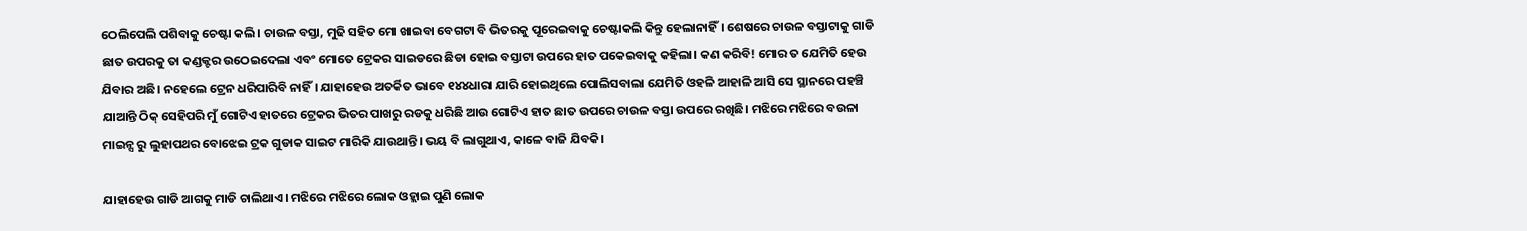ଠେଲିପେଲି ପଶିବାକୁ ଚେଷ୍ଟା କଲି। ଚାଉଳ ବସ୍ତା, ମୁଢି ସହିତ ମୋ ଖାଇବା ବେଗଟା ବି ଭିତରକୁ ପୂରେଇବାକୁ ଚେଷ୍ଟାକଲି କିନ୍ତୁ ହେଲାନାହିଁ। ଶେଷରେ ଚାଉଳ ବସ୍ତାଟାକୁ ଗାଡି ଛାତ ଉପରକୁ ତା କଣ୍ଡକ୍ଟର ଉଠେଇଦେଲା ଏବଂ ମୋତେ ଟ୍ରେକର ସାଇଡରେ ଛିଡା ହୋଇ ବସ୍ତାଟା ଉପରେ ହାତ ପକେଇବାକୁ କହିଲା। କଣ କରିବି! ମୋର ତ ଯେମିତି ହେଉ ଯିବାର ଅଛି। ନହେଲେ ଟ୍ରେନ ଧରିପାରିବି ନାହିଁ। ଯାହାହେଉ ଅତର୍କିତ ଭାବେ ୧୪୪ଧାରା ଯାରି ହୋଇଥିଲେ ପୋଲିସବାଲା ଯେମିତି ଓହଳି ଆହାଳି ଆସି ସେ ସ୍ଥାନରେ ପହଞ୍ଚି ଯାଆନ୍ତି ଠିକ୍ ସେହିପରି ମୁଁ ଗୋଟିଏ ହାତରେ ଟ୍ରେକର ଭିତର ପାଖରୁ ରଡକୁ ଧରିଛି ଆଉ ଗୋଟିଏ ହାତ ଛାତ ଉପରେ ଚାଉଳ ବସ୍ତା ଉପରେ ରଖିଛି। ମଝିରେ ମଝିରେ ବଉଳା ମାଇନ୍ସ ରୁ ଲୁହାପଥର ବୋଝେଇ ଟ୍ରକ ଗୁଡାକ ସାଇଟ ମାରିକି ଯାଉଥାନ୍ତି। ଭୟ ବି ଲାଗୁଥାଏ, କାଳେ ବାଜି ଯିବକି।

ଯାହାହେଉ ଗାଡି ଆଗକୁ ମାଡି ଚାଲିଥାଏ। ମଝିରେ ମଝିରେ ଲୋକ ଓହ୍ଲାଇ ପୁଣି ଲୋକ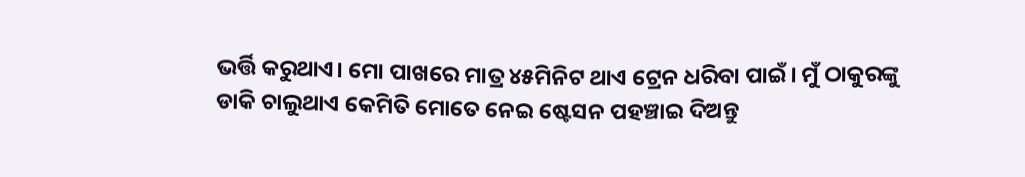ଭର୍ତ୍ତି କରୁଥାଏ। ମୋ ପାଖରେ ମାତ୍ର ୪୫ମିନିଟ ଥାଏ ଟ୍ରେନ ଧରିବା ପାଇଁ। ମୁଁ ଠାକୁରଙ୍କୁ ଡାକି ଚାଲୁଥାଏ କେମିତି ମୋତେ ନେଇ ଷ୍ଟେସନ ପହଞ୍ଚାଇ ଦିଅନ୍ତୁ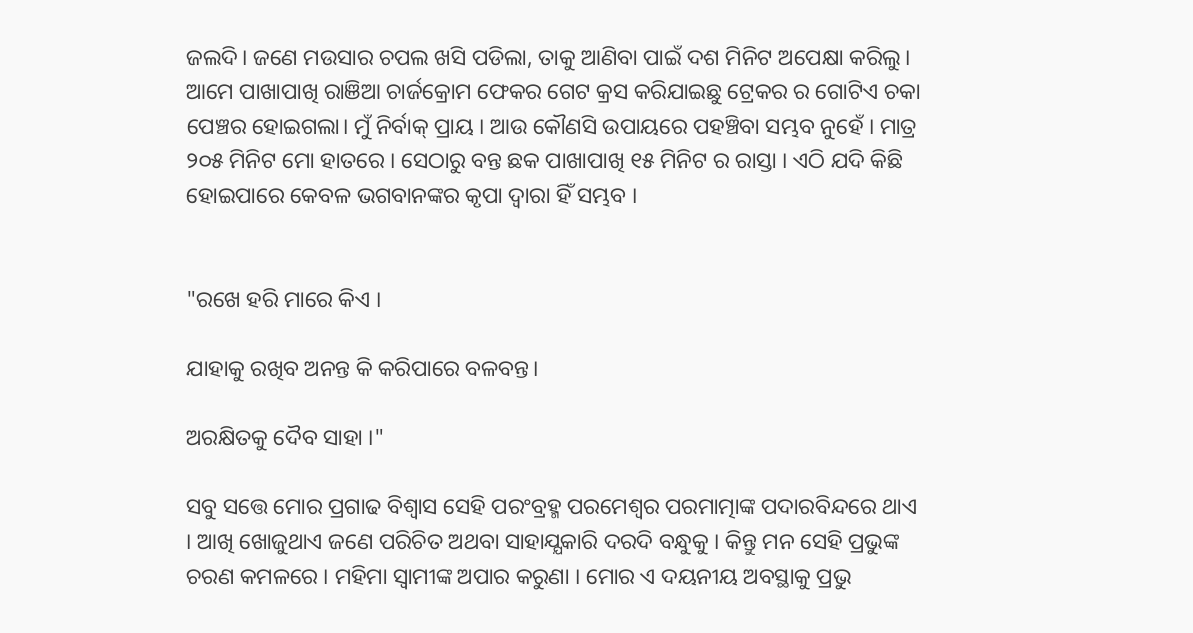ଜଲଦି। ଜଣେ ମଉସାର ଚପଲ ଖସି ପଡିଲା, ତାକୁ ଆଣିବା ପାଇଁ ଦଶ ମିନିଟ ଅପେକ୍ଷା କରିଲୁ। ଆମେ ପାଖାପାଖି ରାଞିଆ ଚାର୍ଜକ୍ରୋମ ଫେକର ଗେଟ କ୍ରସ କରିଯାଇଛୁ ଟ୍ରେକର ର ଗୋଟିଏ ଚକା ପେଞ୍ଚର ହୋଇଗଲା। ମୁଁ ନିର୍ବାକ୍ ପ୍ରାୟ । ଆଉ କୌଣସି ଉପାୟରେ ପହଞ୍ଚିବା ସମ୍ଭବ ନୁହେଁ । ମାତ୍ର ୨୦୫ ମିନିଟ ମୋ ହାତରେ । ସେଠାରୁ ବନ୍ତ ଛକ ପାଖାପାଖି ୧୫ ମିନିଟ ର ରାସ୍ତା । ଏଠି ଯଦି କିଛି ହୋଇପାରେ କେବଳ ଭଗବାନଙ୍କର କୃପା ଦ୍ବାରା ହିଁ ସମ୍ଭବ ।


"ରଖେ ହରି ମାରେ କିଏ ।

ଯାହାକୁ ରଖିବ ଅନନ୍ତ କି କରିପାରେ ବଳବନ୍ତ।

ଅରକ୍ଷିତକୁ ଦୈବ ସାହା ।"

ସବୁ ସତ୍ତେ ମୋର ପ୍ରଗାଢ ବିଶ୍ବାସ ସେହି ପରଂବ୍ରହ୍ମ ପରମେଶ୍ବର ପରମାତ୍ମାଙ୍କ ପଦାରବିନ୍ଦରେ ଥାଏ । ଆଖି ଖୋଜୁଥାଏ ଜଣେ ପରିଚିତ ଅଥବା ସାହାଯ୍ଯକାରି ଦରଦି ବନ୍ଧୁକୁ । କିନ୍ତୁ ମନ ସେହି ପ୍ରଭୁଙ୍କ ଚରଣ କମଳରେ । ମହିମା ସ୍ବାମୀଙ୍କ ଅପାର କରୁଣା । ମୋର ଏ ଦୟନୀୟ ଅବସ୍ଥାକୁ ପ୍ରଭୁ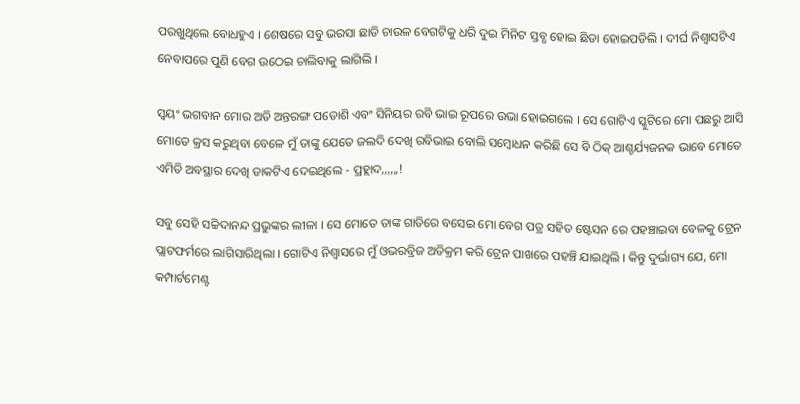ପରଖୁଥିଲେ ବୋଧହୁଏ । ଶେଷରେ ସବୁ ଭରସା ଛାଡି ଚାଉଳ ବେଗଟିକୁ ଧରି ଦୁଇ ମିନିଟ ସ୍ତବ୍ଧ ହୋଇ ଛିଡା ହୋଇପଡିଲି । ଦୀର୍ଘ ନିଶ୍ବାସଟିଏ ନେବାପରେ ପୁଣି ବେଗ ଉଠେଇ ଚାଲିବାକୁ ଲାଗିଲି ।

ସ୍ବୟଂ ଭଗବାନ ମୋର ଅତି ଅନ୍ତରଙ୍ଗ ପଡୋଶି ଏବଂ ସିନିୟର ରବି ଭାଇ ରୂପରେ ଉଭା ହୋଇଗଲେ । ସେ ଗୋଟିଏ ସ୍କୁଟିରେ ମୋ ପଛରୁ ଆସି ମୋତେ କ୍ରସ କରୁଥିବା ବେଳେ ମୁଁ ତାଙ୍କୁ ଯେତେ ଜଲଦି ଦେଖି ରବିଭାଇ ବୋଲି ସମ୍ବୋଧନ କରିଛି ସେ ବି ଠିକ୍ ଆଶ୍ଚର୍ଯ୍ୟଜନକ ଭାବେ ମୋତେ ଏମିତି ଅବସ୍ଥାର ଦେଖି ଡାକଟିଏ ଦେଇଥିଲେ - ପ୍ରହ୍ଲାଦ,,,,,,!

ସବୁ ସେହି ସଚ୍ଚିଦାନନ୍ଦ ପ୍ରଭୁଙ୍କର ଲୀଳା । ସେ ମୋତେ ତାଙ୍କ ଗାଡିରେ ବସେଇ ମୋ ବେଗ ପତ୍ର ସହିତ ଷ୍ଟେସନ ରେ ପହଞ୍ଚାଇବା ବେଳକୁ ଟ୍ରେନ ପ୍ଲାଟଫର୍ମରେ ଲାଗିସାରିଥିଲା । ଗୋଟିଏ ନିଶ୍ବାସରେ ମୁଁ ଓଭରବ୍ରିଜ ଅତିକ୍ରମ କରି ଟ୍ରେନ ପାଖରେ ପହଞ୍ଚି ଯାଇଥିଲି । କିନ୍ତୁ ଦୁର୍ଭାଗ୍ୟ ଯେ, ମୋ କମ୍ପାର୍ଟମେଣ୍ଟ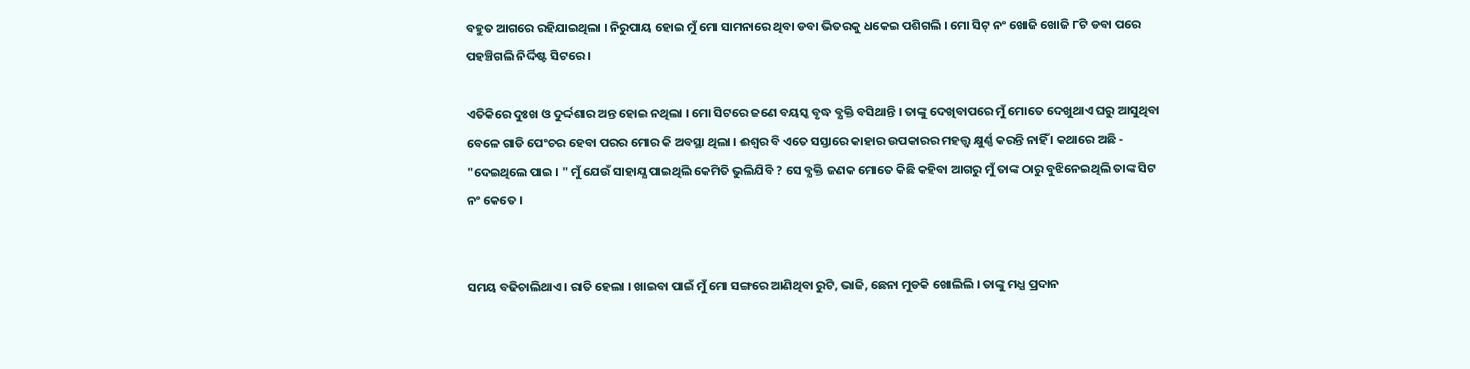ବହୁତ ଆଗରେ ରହିଯାଇଥିଲା । ନିରୁପାୟ ହୋଇ ମୁଁ ମୋ ସାମନାରେ ଥିବା ଡବା ଭିତରକୁ ଧକେଇ ପଶିଗଲି । ମୋ ସିଟ୍ ନଂ ଖୋଜି ଖୋଜି ୮ଟି ଡବା ପରେ ପହଞ୍ଚିଗଲି ନିର୍ଦ୍ଦିଷ୍ଟ ସିଟରେ ।

ଏତିକିରେ ଦୁଃଖ ଓ ଦୁର୍ଦ୍ଦଶାର ଅନ୍ତ ହୋଇ ନଥିଲା । ମୋ ସିଟରେ ଜଣେ ବୟସ୍କ ବୃଦ୍ଧ ବ୍ଯକ୍ତି ବସିଥାନ୍ତି । ତାଙ୍କୁ ଦେଖିବାପରେ ମୁଁ ମୋତେ ଦେଖୁଥାଏ ଘରୁ ଆସୁଥିବା ବେଳେ ଗାଡି ପେଂଚର ହେବା ପରର ମୋର କି ଅବସ୍ଥା ଥିଲା । ଈଶ୍ବର ବି ଏତେ ସସ୍ତାରେ କାହାର ଉପକାରର ମହତ୍ତ୍ବ କ୍ଷୁର୍ଣ୍ଣ କରନ୍ତି ନାହିଁ । କଥାରେ ଅଛି - "ଦେଇଥିଲେ ପାଇ । " ମୁଁ ଯେଉଁ ସାହାଯ୍ଯ ପାଇଥିଲି କେମିତି ଭୁଲିଯିବି ? ସେ ବ୍ଯକ୍ତି ଜଣକ ମୋତେ କିଛି କହିବା ଆଗରୁ ମୁଁ ତାଙ୍କ ଠାରୁ ବୁଝିନେଇଥିଲି ତାଙ୍କ ସିଟ ନଂ କେତେ ।


ସମୟ ବଢିଚାଲିଥାଏ । ରାତି ହେଲା । ଖାଇବା ପାଇଁ ମୁଁ ମୋ ସଙ୍ଗରେ ଆଣିଥିବା ରୁଟି, ଭାଜି, ଛେନା ମୁଡକି ଖୋଲିଲି । ତାଙ୍କୁ ମଧ୍ଯ ପ୍ରଦାନ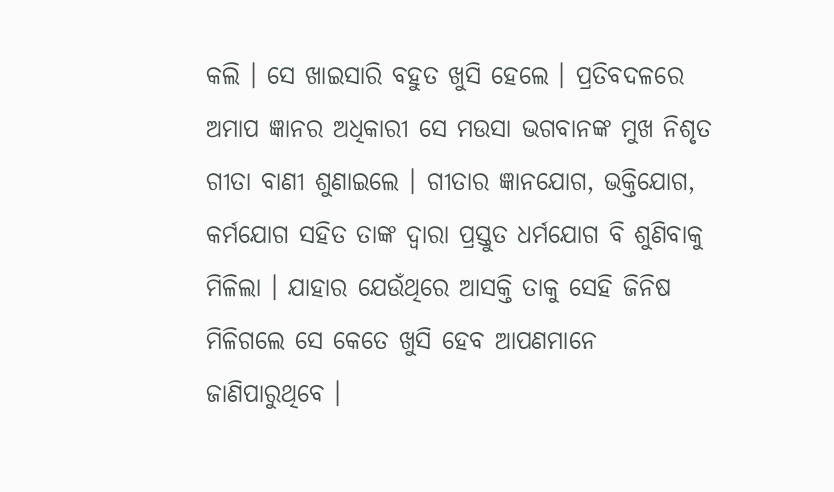କଲି । ସେ ଖାଇସାରି ବହୁତ ଖୁସି ହେଲେ । ପ୍ରତିବଦଳରେ ଅମାପ ଜ୍ଞାନର ଅଧିକାରୀ ସେ ମଉସା ଭଗବାନଙ୍କ ମୁଖ ନିଶୃତ ଗୀତା ବାଣୀ ଶୁଣାଇଲେ । ଗୀତାର ଜ୍ଞାନଯୋଗ, ଭକ୍ତିଯୋଗ, କର୍ମଯୋଗ ସହିତ ତାଙ୍କ ଦ୍ବାରା ପ୍ରସ୍ତୁତ ଧର୍ମଯୋଗ ବି ଶୁଣିବାକୁ ମିଳିଲା । ଯାହାର ଯେଉଁଥିରେ ଆସକ୍ତି ତାକୁ ସେହି ଜିନିଷ ମିଳିଗଲେ ସେ କେତେ ଖୁସି ହେବ ଆପଣମାନେ ଜାଣିପାରୁଥିବେ ।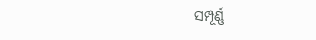ସମ୍ପୂର୍ଣ୍ଣ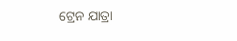ଟ୍ରେନ ଯାତ୍ରା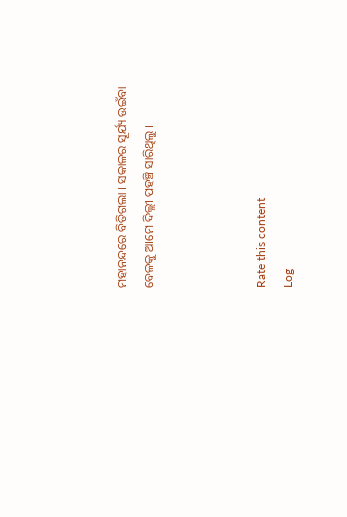ମହାନନ୍ଦରେ ବିତିଗଲା । ସକାଳର ସୂର୍ଯ୍ୟ ଉଇଁବା ବେଳକୁ ଆମେ ଦିଲ୍ଲୀ ପହଞ୍ଚି ସାରିଥିଲୁ ।



Rate this content
Log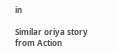in

Similar oriya story from Action